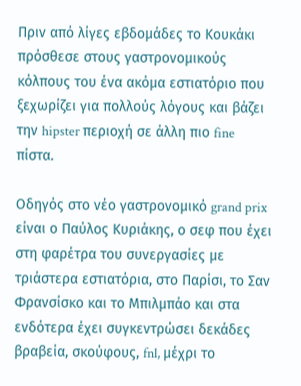Πριν από λίγες εβδομάδες το Κουκάκι πρόσθεσε στους γαστρονομικούς κόλπους του ένα ακόμα εστιατόριο που ξεχωρίζει για πολλούς λόγους και βάζει την hipster περιοχή σε άλλη πιο fine πίστα.

Οδηγός στο νέο γαστρονομικό grand prix είναι ο Παύλος Κυριάκης, ο σεφ που έχει στη φαρέτρα του συνεργασίες με τριάστερα εστιατόρια, στο Παρίσι, το Σαν Φρανσίσκο και το Μπιλμπάο και στα ενδότερα έχει συγκεντρώσει δεκάδες βραβεία, σκούφους, fnl, μέχρι το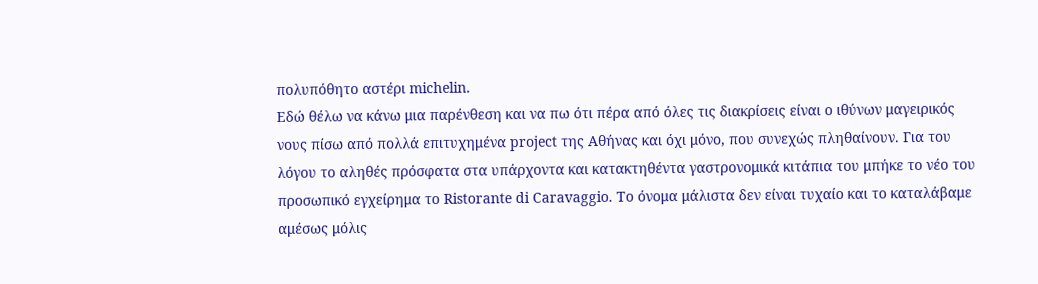πολυπόθητο αστέρι michelin.
Εδώ θέλω να κάνω μια παρένθεση και να πω ότι πέρα από όλες τις διακρίσεις είναι ο ιθύνων μαγειρικός νους πίσω από πολλά επιτυχημένα project της Αθήνας και όχι μόνο, που συνεχώς πληθαίνουν. Για του λόγου το αληθές πρόσφατα στα υπάρχοντα και κατακτηθέντα γαστρονομικά κιτάπια του μπήκε το νέο του προσωπικό εγχείρημα το Ristorante di Caravaggio. Το όνομα μάλιστα δεν είναι τυχαίο και το καταλάβαμε αμέσως μόλις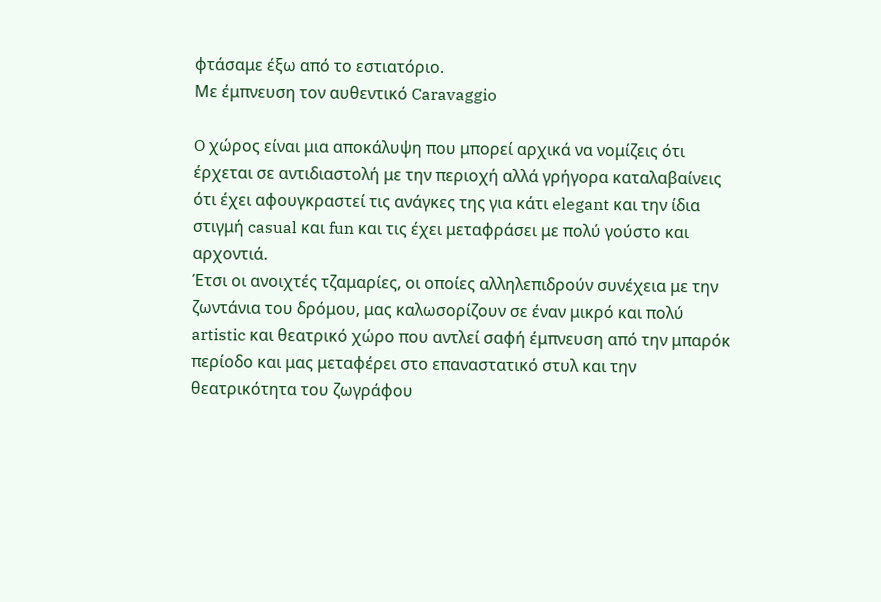φτάσαμε έξω από το εστιατόριο.
Mε έμπνευση τον αυθεντικό Caravaggio

O χώρος είναι μια αποκάλυψη που μπορεί αρχικά να νομίζεις ότι έρχεται σε αντιδιαστολή με την περιοχή αλλά γρήγορα καταλαβαίνεις ότι έχει αφουγκραστεί τις ανάγκες της για κάτι elegant και την ίδια στιγμή casual και fun και τις έχει μεταφράσει με πολύ γούστο και αρχοντιά.
Έτσι οι ανοιχτές τζαμαρίες, οι οποίες αλληλεπιδρούν συνέχεια με την ζωντάνια του δρόμου, μας καλωσορίζουν σε έναν μικρό και πολύ artistic και θεατρικό χώρο που αντλεί σαφή έμπνευση από την μπαρόκ περίοδο και μας μεταφέρει στο επαναστατικό στυλ και την θεατρικότητα του ζωγράφου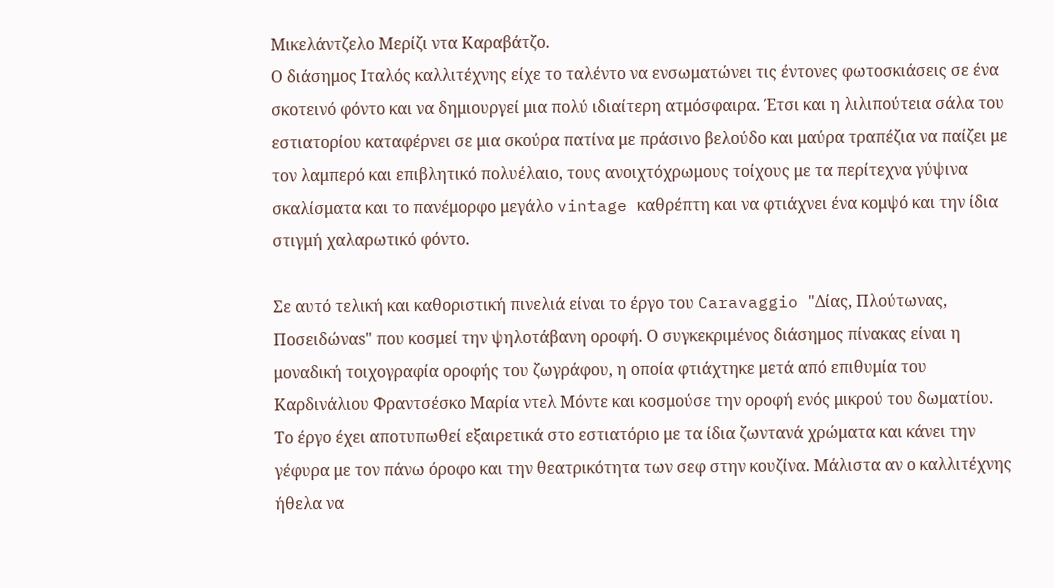Μικελάντζελο Μερίζι ντα Καραβάτζο.
Ο διάσημος Ιταλός καλλιτέχνης είχε το ταλέντο να ενσωματώνει τις έντονες φωτοσκιάσεις σε ένα σκοτεινό φόντο και να δημιουργεί μια πολύ ιδιαίτερη ατμόσφαιρα. Έτσι και η λιλιπούτεια σάλα του εστιατορίου καταφέρνει σε μια σκούρα πατίνα με πράσινο βελούδο και μαύρα τραπέζια να παίζει με τον λαμπερό και επιβλητικό πολυέλαιο, τους ανοιχτόχρωμους τοίχους με τα περίτεχνα γύψινα σκαλίσματα και το πανέμορφο μεγάλο vintage καθρέπτη και να φτιάχνει ένα κομψό και την ίδια στιγμή χαλαρωτικό φόντο.

Σε αυτό τελική και καθοριστική πινελιά είναι το έργο του Caravaggio "Δίας, Πλούτωνας, Ποσειδώναs" που κοσμεί την ψηλοτάβανη οροφή. Ο συγκεκριμένος διάσημος πίνακας είναι η μοναδική τοιχογραφία οροφής του ζωγράφου, η οποία φτιάχτηκε μετά από επιθυμία του Καρδινάλιου Φραντσέσκο Μαρία ντελ Μόντε και κοσμούσε την οροφή ενός μικρού του δωματίου.
Το έργο έχει αποτυπωθεί εξαιρετικά στο εστιατόριο με τα ίδια ζωντανά χρώματα και κάνει την γέφυρα με τον πάνω όροφο και την θεατρικότητα των σεφ στην κουζίνα. Μάλιστα αν ο καλλιτέχνης ήθελα να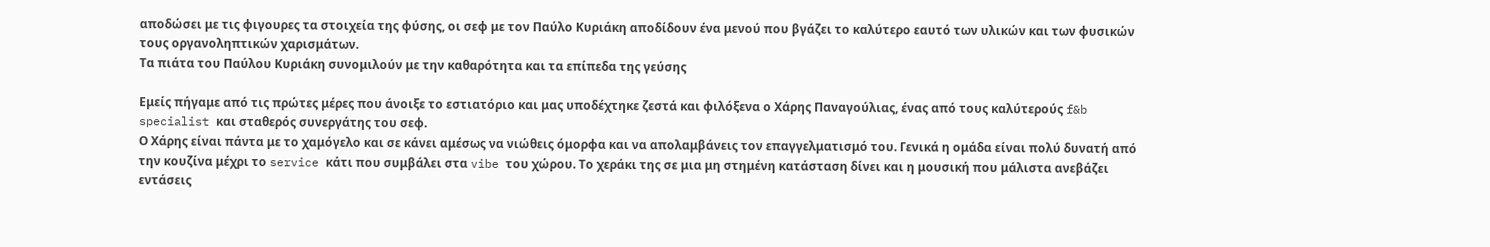αποδώσει με τις φιγουρες τα στοιχεία της φύσης, οι σεφ με τον Παύλο Κυριάκη αποδίδουν ένα μενού που βγάζει το καλύτερο εαυτό των υλικών και των φυσικών τους οργανοληπτικών χαρισμάτων.
Τα πιάτα του Παύλου Κυριάκη συνομιλούν με την καθαρότητα και τα επίπεδα της γεύσης

Εμείς πήγαμε από τις πρώτες μέρες που άνοιξε το εστιατόριο και μας υποδέχτηκε ζεστά και φιλόξενα ο Χάρης Παναγούλιας, ένας από τους καλύτερούς f&b specialist και σταθερός συνεργάτης του σεφ.
Ο Χάρης είναι πάντα με το χαμόγελο και σε κάνει αμέσως να νιώθεις όμορφα και να απολαμβάνεις τον επαγγελματισμό του. Γενικά η ομάδα είναι πολύ δυνατή από την κουζίνα μέχρι το service κάτι που συμβάλει στα vibe του χώρου. Το χεράκι της σε μια μη στημένη κατάσταση δίνει και η μουσική που μάλιστα ανεβάζει εντάσεις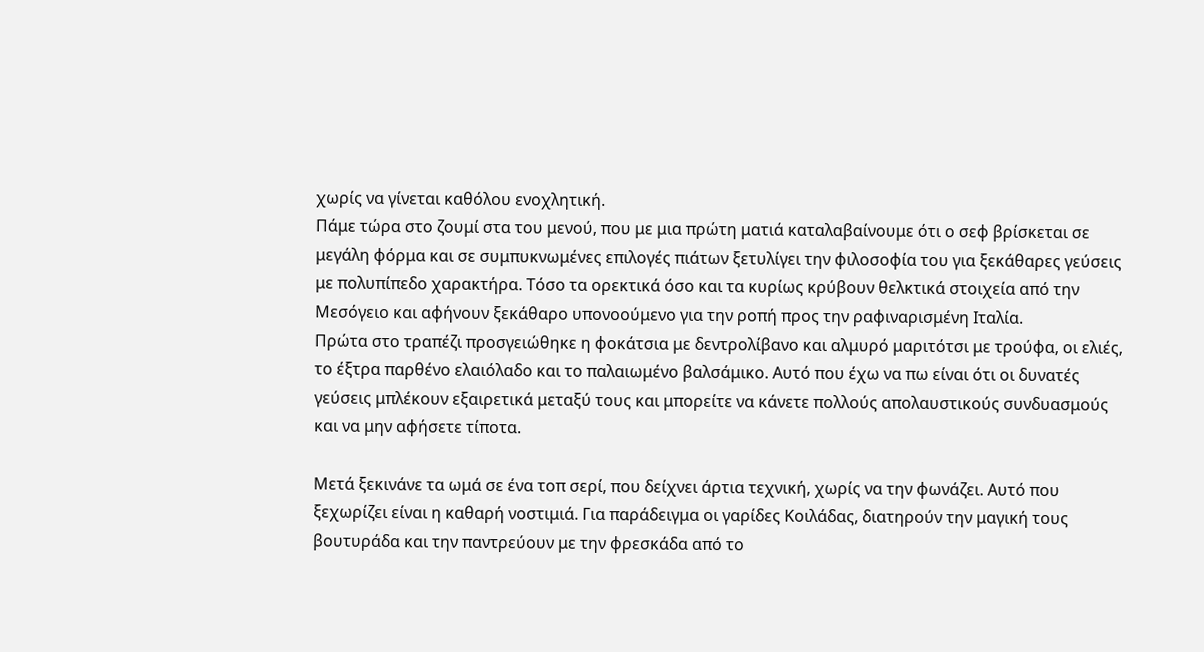χωρίς να γίνεται καθόλου ενοχλητική.
Πάμε τώρα στο ζουμί στα του μενού, που με μια πρώτη ματιά καταλαβαίνουμε ότι ο σεφ βρίσκεται σε μεγάλη φόρμα και σε συμπυκνωμένες επιλογές πιάτων ξετυλίγει την φιλοσοφία του για ξεκάθαρες γεύσεις με πολυπίπεδο χαρακτήρα. Τόσο τα ορεκτικά όσο και τα κυρίως κρύβουν θελκτικά στοιχεία από την Μεσόγειο και αφήνουν ξεκάθαρο υπονοούμενο για την ροπή προς την ραφιναρισμένη Ιταλία.
Πρώτα στο τραπέζι προσγειώθηκε η φοκάτσια με δεντρολίβανο και αλμυρό μαριτότσι με τρούφα, οι ελιές, το έξτρα παρθένο ελαιόλαδο και το παλαιωμένο βαλσάμικο. Αυτό που έχω να πω είναι ότι οι δυνατές γεύσεις μπλέκουν εξαιρετικά μεταξύ τους και μπορείτε να κάνετε πολλούς απολαυστικούς συνδυασμούς και να μην αφήσετε τίποτα.

Μετά ξεκινάνε τα ωμά σε ένα τοπ σερί, που δείχνει άρτια τεχνική, χωρίς να την φωνάζει. Αυτό που ξεχωρίζει είναι η καθαρή νοστιμιά. Για παράδειγμα οι γαρίδες Κοιλάδας, διατηρούν την μαγική τους βουτυράδα και την παντρεύουν με την φρεσκάδα από το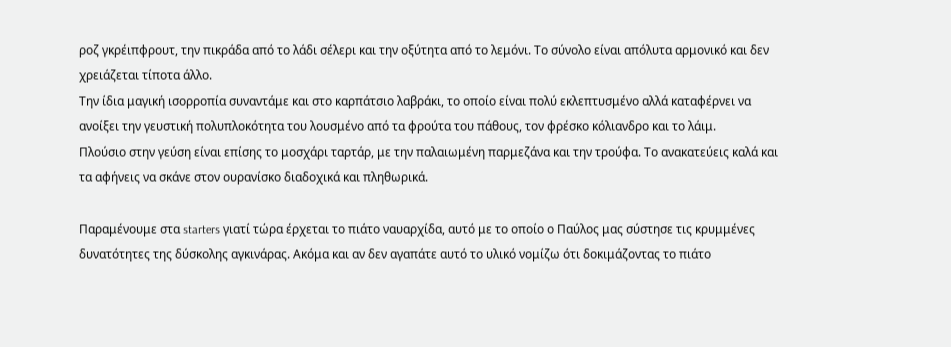ροζ γκρέιπφρουτ, την πικράδα από το λάδι σέλερι και την οξύτητα από το λεμόνι. Το σύνολο είναι απόλυτα αρμονικό και δεν χρειάζεται τίποτα άλλο.
Την ίδια μαγική ισορροπία συναντάμε και στο καρπάτσιο λαβράκι, το οποίο είναι πολύ εκλεπτυσμένο αλλά καταφέρνει να ανοίξει την γευστική πολυπλοκότητα του λουσμένο από τα φρούτα του πάθους, τον φρέσκο κόλιανδρο και το λάιμ.
Πλούσιο στην γεύση είναι επίσης το μοσχάρι ταρτάρ, με την παλαιωμένη παρμεζάνα και την τρούφα. Το ανακατεύεις καλά και τα αφήνεις να σκάνε στον ουρανίσκο διαδοχικά και πληθωρικά.

Παραμένουμε στα starters γιατί τώρα έρχεται το πιάτο ναυαρχίδα, αυτό με το οποίο ο Παύλος μας σύστησε τις κρυμμένες δυνατότητες της δύσκολης αγκινάρας. Ακόμα και αν δεν αγαπάτε αυτό το υλικό νομίζω ότι δοκιμάζοντας το πιάτο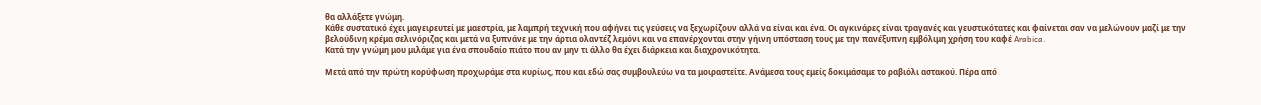θα αλλάξετε γνώμη.
Κάθε συστατικό έχει μαγειρευτεί με μαεστρία, με λαμπρή τεχνική που αφήνει τις γεύσεις να ξεχωρίζουν αλλά να είναι και ένα. Οι αγκινάρες είναι τραγανές και γευστικότατες και φαίνεται σαν να μελώνουν μαζί με την βελούδινη κρέμα σελινόριζας και μετά να ξυπνάνε με την άρτια ολαντέζ λεμόνι και να επανέρχονται στην γήινη υπόσταση τους με την πανέξυπνη εμβόλιμη χρήση του καφέ Arabica.
Κατά την γνώμη μου μιλάμε για ένα σπουδαίο πιάτο που αν μην τι άλλο θα έχει διάρκεια και διαχρονικότητα.

Μετά από την πρώτη κορύφωση προχωράμε στα κυρίως, που και εδώ σας συμβουλεύω να τα μοιραστείτε. Ανάμεσα τους εμείς δοκιμάσαμε το ραβιόλι αστακού. Πέρα από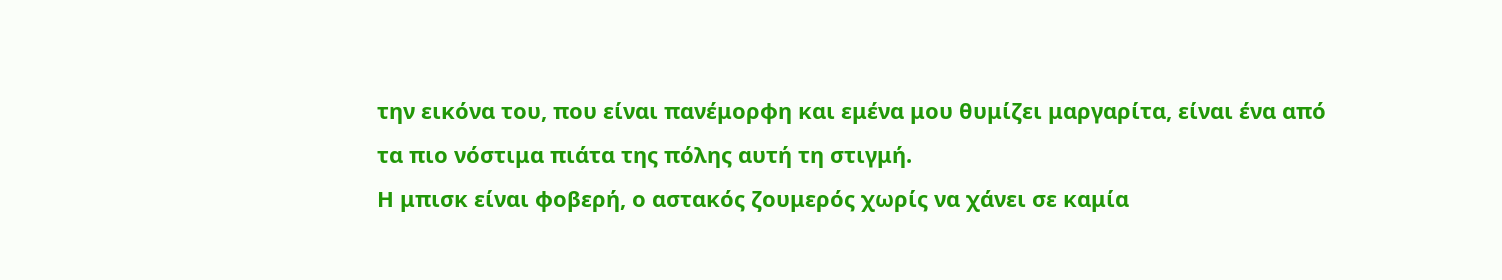την εικόνα του, που είναι πανέμορφη και εμένα μου θυμίζει μαργαρίτα, είναι ένα από τα πιο νόστιμα πιάτα της πόλης αυτή τη στιγμή.
Η μπισκ είναι φοβερή, ο αστακός ζουμερός χωρίς να χάνει σε καμία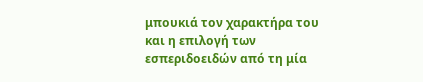μπουκιά τον χαρακτήρα του και η επιλογή των εσπεριδοειδών από τη μία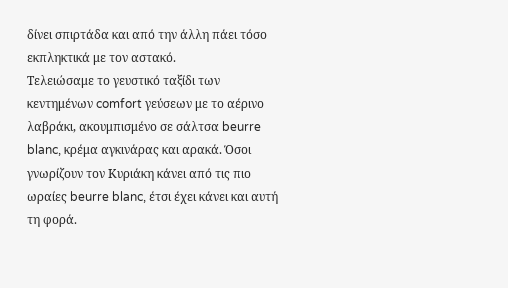δίνει σπιρτάδα και από την άλλη πάει τόσο εκπληκτικά με τον αστακό.
Τελειώσαμε το γευστικό ταξίδι των κεντημένων comfort γεύσεων με το αέρινο λαβράκι, ακουμπισμένο σε σάλτσα beurre blanc, κρέμα αγκινάρας και αρακά. Όσοι γνωρίζουν τον Κυριάκη κάνει από τις πιο ωραίες beurre blanc, έτσι έχει κάνει και αυτή τη φορά.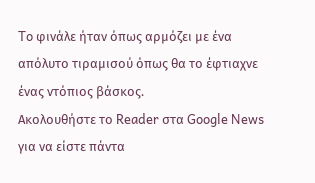To φινάλε ήταν όπως αρμόζει με ένα απόλυτο τιραμισού όπως θα το έφτιαχνε ένας ντόπιος βάσκος.
Ακολουθήστε το Reader στα Google News για να είστε πάντα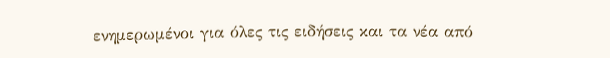ενημερωμένοι για όλες τις ειδήσεις και τα νέα από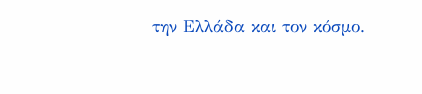την Ελλάδα και τον κόσμο.